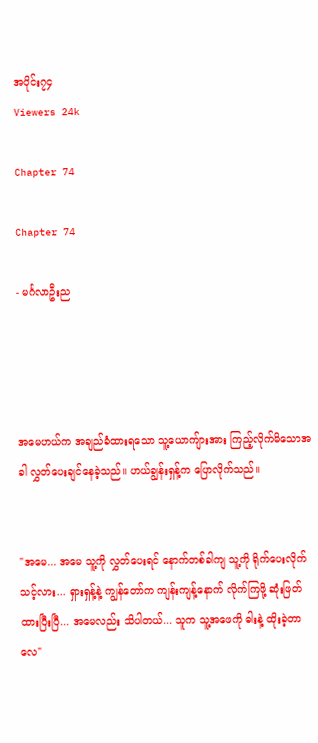အပိုင်း၇၄
Viewers 24k

Chapter 74

Chapter 74

- မင်္ဂလာဦးည




အမေဟယ်က အချည်ခံထားရသော သူ့ယောကျ်ားအား ကြည့်လိုက်မိသောအခါ လွှတ်ပေးချင်နေခဲ့သည်။ ဟယ်ချွန်းရှန့်က ပြောလိုက်သည်။


"အမေ... အမေ သူ့ကို လွှတ်ပေးရင် နောက်တစ်ခါကျ သူ့ကို ရိုက်ပေးလိုက်သင့်လား... ရှားရှန့်နဲ့ ကျွန်တော်က ကျန်းကျန့်နောက် လိုက်ကြဖို့ ဆုံးဖြတ်ထားပြီးပြီ... အမေလည်း သိပါတယ်... သူက သူ့အဖေကို ဓါးနဲ့ ထိုးခဲ့တာလေ"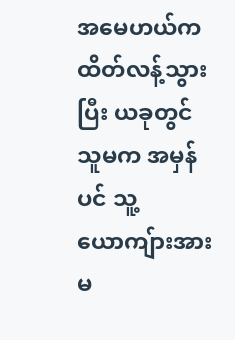အမေဟယ်က ထိတ်လန့်သွားပြီး ယခုတွင် သူမက အမှန်ပင် သူ့ယောကျ်ားအား မ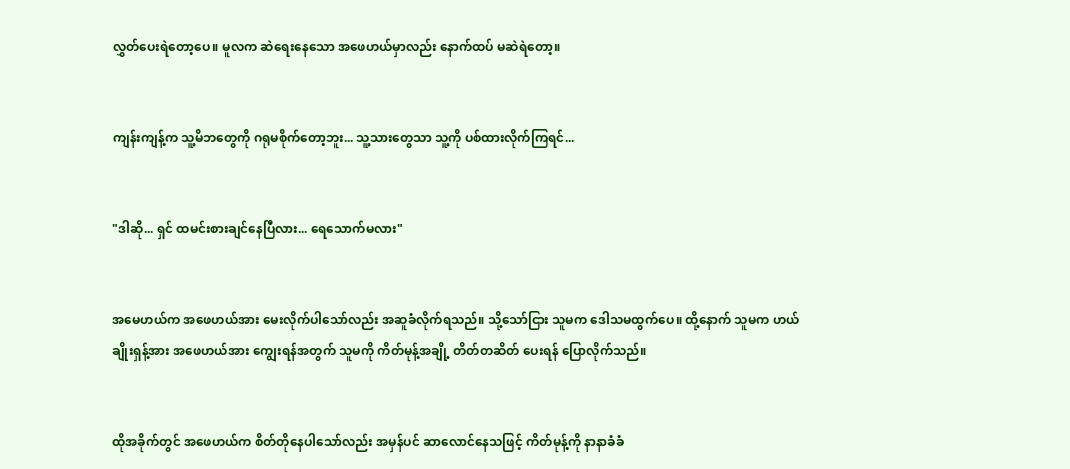လွှတ်ပေးရဲတော့ပေ။ မူလက ဆဲရေးနေသော အဖေဟယ်မှာလည်း နောက်ထပ် မဆဲရဲတော့။


ကျန်းကျန့်က သူ့မိဘတွေကို ဂရုမစိုက်တော့ဘူး... သူ့သားတွေသာ သူ့ကို ပစ်ထားလိုက်ကြရင်...


"ဒါဆို... ရှင် ထမင်းစားချင်နေပြီလား... ရေသောက်မလား"


အမေဟယ်က အဖေဟယ်အား မေးလိုက်ပါသော်လည်း အဆူခံလိုက်ရသည်။ သို့သော်ငြား သူမက ဒေါသမထွက်ပေ။ ထို့နောက် သူမက ဟယ်ချိုးရှန့်အား အဖေဟယ်အား ကျွေးရန်အတွက် သူမကို ကိတ်မုန့်အချို့ တိတ်တဆိတ် ပေးရန် ပြောလိုက်သည်။


ထိုအခိုက်တွင် အဖေဟယ်က စိတ်တိုနေပါသော်လည်း အမှန်ပင် ဆာလောင်နေသဖြင့် ကိတ်မုန့်ကို နာနာခံခံ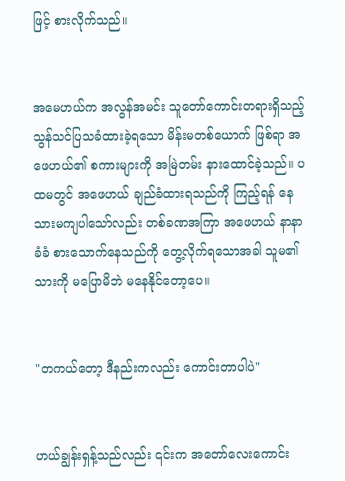ဖြင့် စားလိုက်သည်။


အမေဟယ်က အလွန်အမင်း သူတော်ကောင်းတရားရှိသည့် သွန်သင်ပြသခံထားခဲ့ရသော မိန်းမတစ်ယောက် ဖြစ်ရာ အဖေဟယ်၏ စကားများကို အမြဲတမ်း နားထောင်ခဲ့သည်။ ပထမတွင် အဖေဟယ် ချည်ခံထားရသည်ကို ကြည့်ရန် နေသားမကျပါသော်လည်း တစ်ခဏအကြာ အဖေဟယ် နာနာခံခံ စားသောက်နေသည်ကို တွေ့လိုက်ရသောအခါ သူမ၏သားကို မပြောမိဘဲ မနေနိုင်တော့ပေ။


"တကယ်တော့ ဒီနည်းကလည်း ကောင်းတာပါပဲ"


ဟယ်ချွန်းရှန့်သည်လည်း ၎င်းက အတော်လေးကောင်း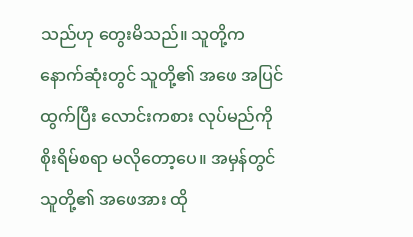သည်ဟု တွေးမိသည်။ သူတို့က နောက်ဆုံးတွင် သူတို့၏ အဖေ အပြင်ထွက်ပြီး လောင်းကစား လုပ်မည်ကို စိုးရိမ်စရာ မလိုတော့ပေ။ အမှန်တွင် သူတို့၏ အဖေအား ထို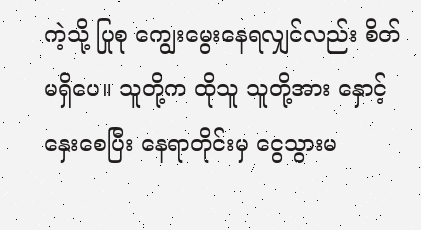ကဲ့သို့ ပြုစု ကျွေးမွေးနေရလျှင်လည်း စိတ်မရှိပေ။ သူတို့က ထိုသူ သူတို့အား နှောင့်နှေးစေပြီး နေရာတိုင်းမှ ငွေသွားမ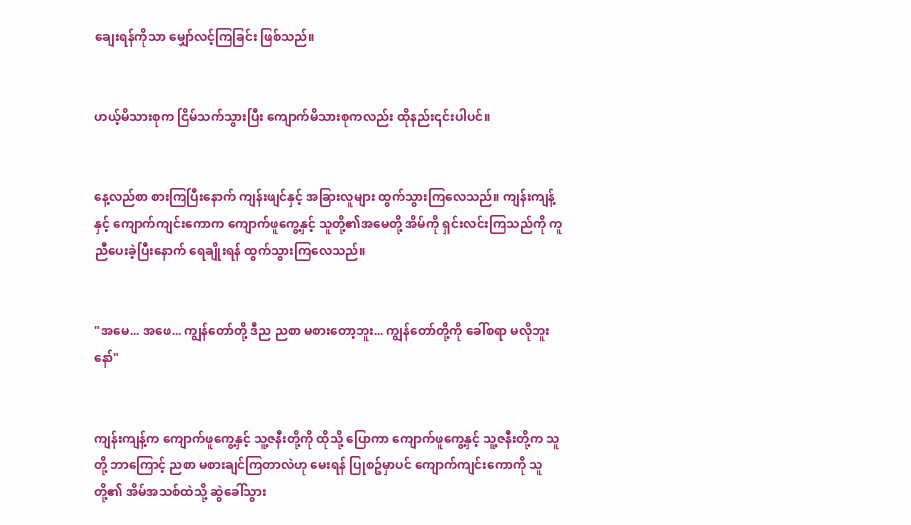ချေးရန်ကိုသာ မျှော်လင့်ကြခြင်း ဖြစ်သည်။


ဟယ့်မိသားစုက ငြိမ်သက်သွားပြီး ကျောက်မိသားစုကလည်း ထိုနည်း၎င်းပါပင်။


နေ့လည်စာ စားကြပြီးနောက် ကျန်းဖျင်နှင့် အခြားလူများ ထွက်သွားကြလေသည်။ ကျန်းကျန့်နှင့် ကျောက်ကျင်းကောက ကျောက်ဖူကွေ့နှင့် သူတို့၏အမေတို့ အိမ်ကို ရှင်းလင်းကြသည်ကို ကူညီပေးခဲ့ပြီးနောက် ရေချိုးရန် ထွက်သွားကြလေသည်။


"အမေ... အဖေ... ကျွန်တော်တို့ ဒီည ညစာ မစားတော့ဘူး... ကျွန်တော်တို့ကို ခေါ်စရာ မလိုဘူးနော်"


ကျန်းကျန့်က ကျောက်ဖူကွေ့နှင့် သူ့ဇနီးတို့ကို ထိုသို့ ပြောကာ ကျောက်ဖူကွေ့နှင့် သူ့ဇနီးတို့က သူတို့ ဘာကြောင့် ညစာ မစားချင်ကြတာလဲဟု မေးရန် ပြုစဥ်မှာပင် ကျောက်ကျင်းကောကို သူတို့၏ အိမ်အသစ်ထဲသို့ ဆွဲခေါ်သွား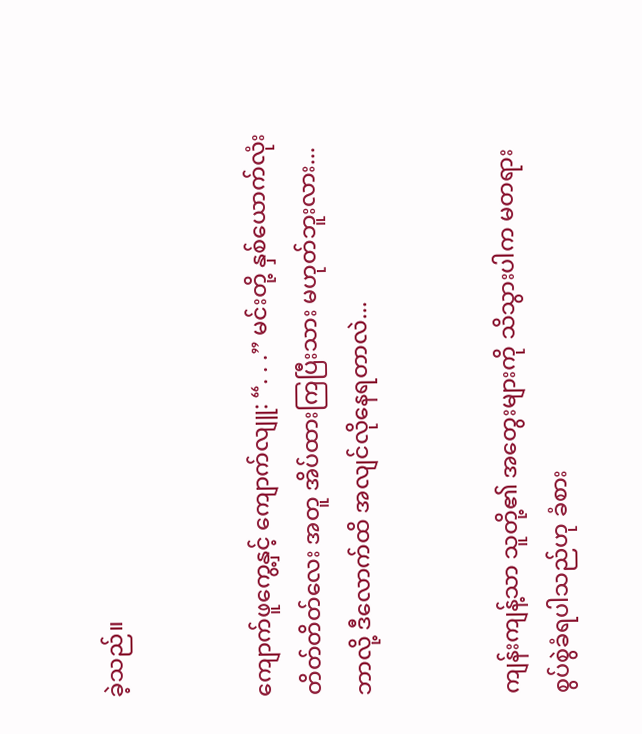ခဲ့သည်။


ကျောက်ဖူကွေ့နှင့် ကျောက်လျူ: “. . .” မင်းတို့ နှစ်ယောက်လုံး တိတ်တိတ်လေး အတူ အိပ်ထားကြပြီးသား မဟုတ်ဘူးလား... ဘာလို့ ဒီလောက်ထိ အလျင်လိုနေရတာလဲ...


ကျန်းကျန့်သာ သူတို့၏ အတွေးများကို သိသွားပါက မတရား စွပ်စွဲခံရပါသည်ဟု ခံစား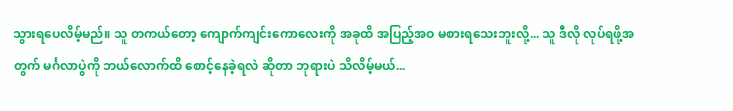သွားရပေလိမ့်မည်။ သူ တကယ်တော့ ကျောက်ကျင်းကောလေးကို အခုထိ အပြည့်အဝ မစားရသေးဘူးလို့... သူ ဒီလို လုပ်ရဖို့အတွက် မင်္ဂလာပွဲကို ဘယ်လောက်ထိ စောင့်နေခဲ့ရလဲ ဆိုတာ ဘုရားပဲ သိလိမ့်မယ်...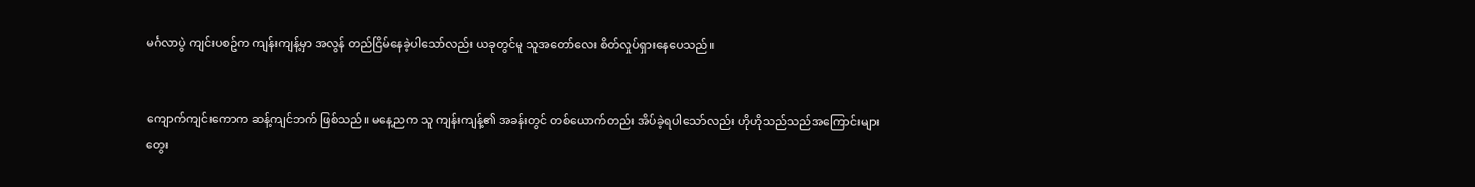မင်္ဂလာပွဲ ကျင်းပစဥ်က ကျန်းကျန့်မှာ အလွန် တည်ငြိမ်နေခဲ့ပါသော်လည်း ယခုတွင်မူ သူအတော်လေး စိတ်လှုပ်ရှားနေပေသည်။


ကျောက်ကျင်းကောက ဆန့်ကျင်ဘက် ဖြစ်သည်။ မနေ့ညက သူ ကျန်းကျန့်၏ အခန်းတွင် တစ်ယောက်တည်း အိပ်ခဲ့ရပါသော်လည်း ဟိုဟိုသည်သည်အကြောင်းများ တွေး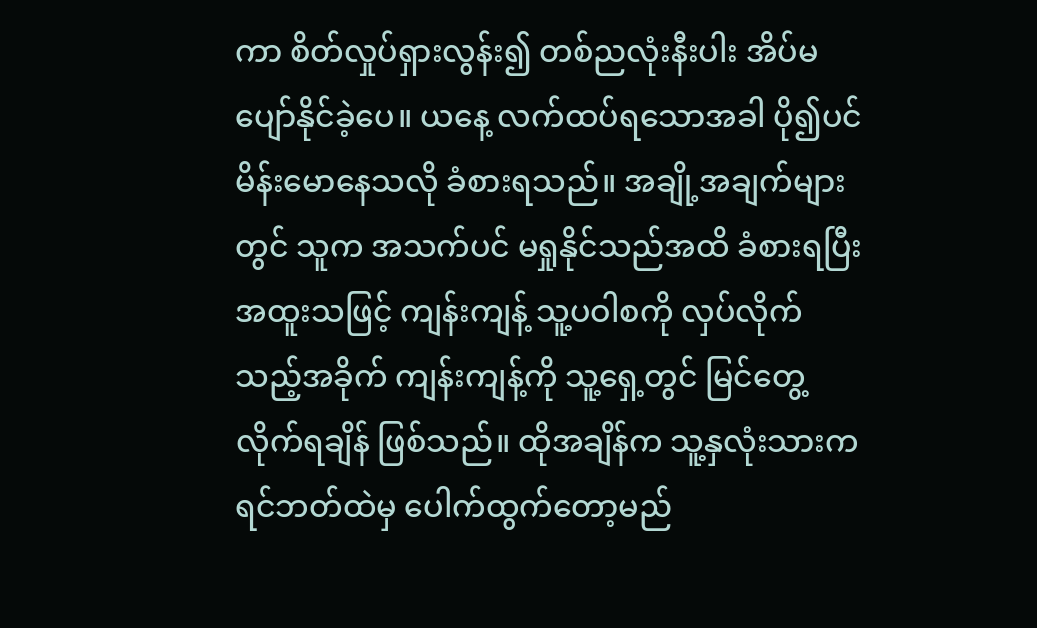ကာ စိတ်လှုပ်ရှားလွန်း၍ တစ်ညလုံးနီးပါး အိပ်မပျော်နိုင်ခဲ့ပေ။ ယနေ့ လက်ထပ်ရသောအခါ ပို၍ပင် မိန်းမောနေသလို ခံစားရသည်။ အချို့အချက်များတွင် သူက အသက်ပင် မရှုနိုင်သည်အထိ ခံစားရပြီး အထူးသဖြင့် ကျန်းကျန့် သူ့ပဝါစကို လှပ်လိုက်သည့်အခိုက် ကျန်းကျန့်ကို သူ့ရှေ့တွင် မြင်တွေ့လိုက်ရချိန် ဖြစ်သည်။ ထိုအချိန်က သူ့နှလုံးသားက ရင်ဘတ်ထဲမှ ပေါက်ထွက်တော့မည်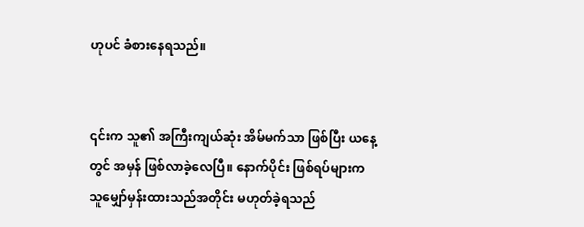ဟုပင် ခံစားနေရသည်။


၎င်းက သူ၏ အကြီးကျယ်ဆုံး အိမ်မက်သာ ဖြစ်ပြီး ယနေ့တွင် အမှန် ဖြစ်လာခဲ့လေပြီ။ နောက်ပိုင်း ဖြစ်ရပ်များက သူမျှော်မှန်းထားသည်အတိုင်း မဟုတ်ခဲ့ရသည်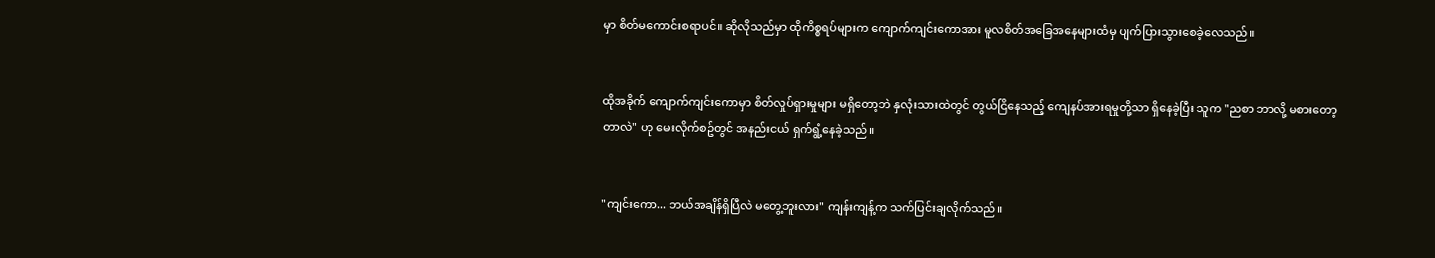မှာ စိတ်မကောင်းစရာပင်။ ဆိုလိုသည်မှာ ထိုကိစ္စရပ်များက ကျောက်ကျင်းကောအား မူလစိတ်အခြေအနေများထံမှ ပျက်ပြားသွားစေခဲ့လေသည်။


ထိုအခိုက် ကျောက်ကျင်းကောမှာ စိတ်လှုပ်ရှားမှုများ မရှိတော့ဘဲ နှလုံးသားထဲတွင် တွယ်ငြိနေသည့် ကျေနပ်အားရမှုတို့သာ ရှိနေခဲ့ပြီး သူက "ညစာ ဘာလို့ မစားတော့တာလဲ" ဟု မေးလိုက်စဥ်တွင် အနည်းငယ် ရှက်ရွံ့နေခဲ့သည်။


"ကျင်းကော... ဘယ်အချိန်ရှိပြီလဲ မတွေ့ဘူးလား" ကျန်းကျန့်က သက်ပြင်းချလိုက်သည်။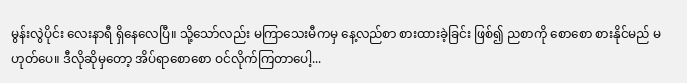မွန်းလွဲပိုင်း လေးနာရီ ရှိနေလေပြီ။ သို့သော်လည်း မကြာသေးမီကမှ နေ့လည်စာ စားထားခဲ့ခြင်း ဖြစ်၍ ညစာကို စောစော စားနိုင်မည် မဟုတ်ပေ။ ဒီလိုဆိုမှတော့ အိပ်ရာစောစော ဝင်လိုက်ကြတာပေါ့...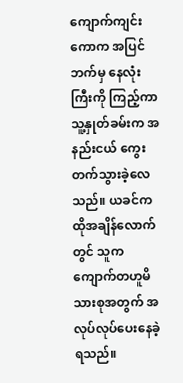ကျောက်ကျင်းကောက အပြင်ဘက်မှ နေလုံးကြီးကို ကြည့်ကာ သူ့နှုတ်ခမ်းက အနည်းငယ် ကွေးတက်သွားခဲ့လေသည်။ ယခင်က ထိုအချိန်လောက်တွင် သူက ကျောက်တဟူမိသားစုအတွက် အလုပ်လုပ်ပေးနေခဲ့ရသည်။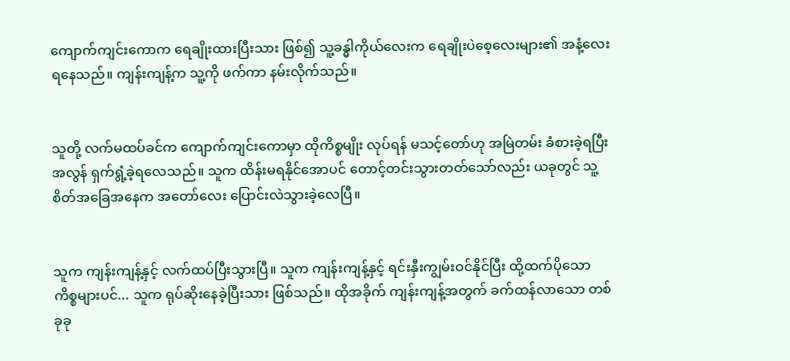ကျောက်ကျင်းကောက ရေချိုးထားပြီးသား ဖြစ်၍ သူ့ခန္ဓါကိုယ်လေးက ရေချိုးပဲစေ့လေးများ၏ အနံ့လေး ရနေသည်။ ကျန်းကျန့်က သူ့ကို ဖက်ကာ နမ်းလိုက်သည်။


သူတို့ လက်မထပ်ခင်က ကျောက်ကျင်းကောမှာ ထိုကိစ္စမျိုး လုပ်ရန် မသင့်တော်ဟု အမြဲတမ်း ခံစားခဲ့ရပြီး အလွန် ရှက်ရွံ့ခဲ့ရလေသည်။ သူက ထိန်းမရနိုင်အောပင် တောင့်တင်းသွားတတ်သော်လည်း ယခုတွင် သူ့စိတ်အခြေအနေက အတော်လေး ပြောင်းလဲသွားခဲ့လေပြီ။


သူက ကျန်းကျန့်နှင့် လက်ထပ်ပြီးသွားပြီ။ သူက ကျန်းကျန့်နှင့် ရင်းနှီးကျွမ်းဝင်နိုင်ပြီး ထို့ထက်ပိုသော ကိစ္စများပင်... သူက ရုပ်ဆိုးနေခဲ့ပြီးသား ဖြစ်သည်။ ထိုအခိုက် ကျန်းကျန့်အတွက် ခက်ထန်လာသော တစ်ခုခု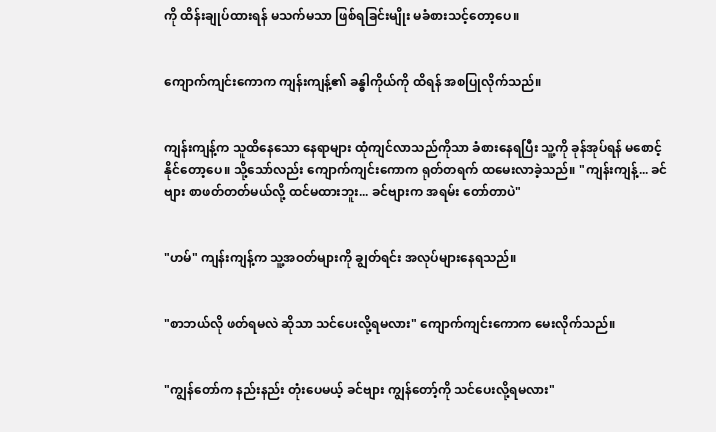ကို ထိန်းချုပ်ထားရန် မသက်မသာ ဖြစ်ရခြင်းမျိုး မခံစားသင့်တော့ပေ။


ကျောက်ကျင်းကောက ကျန်းကျန့်၏ ခန္ဓါကိုယ်ကို ထိရန် အစပြုလိုက်သည်။


ကျန်းကျန့်က သူထိနေသော နေရာများ ထုံကျင်လာသည်ကိုသာ ခံစားနေရပြီး သူ့ကို ခုန်အုပ်ရန် မစောင့်နိုင်တော့ပေ။ သို့သော်လည်း ကျောက်ကျင်းကောက ရုတ်တရက် ထမေးလာခဲ့သည်။ "ကျန်းကျန့်... ခင်ဗျား စာဖတ်တတ်မယ်လို့ ထင်မထားဘူး... ခင်ဗျားက အရမ်း တော်တာပဲ"


"ဟမ်" ကျန်းကျန့်က သူ့အဝတ်များကို ချွတ်ရင်း အလုပ်များနေရသည်။


"စာဘယ်လို ဖတ်ရမလဲ ဆိုသာ သင်ပေးလို့ရမလား" ကျောက်ကျင်းကောက မေးလိုက်သည်။


"ကျွန်တော်က နည်းနည်း တုံးပေမယ့် ခင်ဗျား ကျွန်တော့်ကို သင်ပေးလို့ရမလား"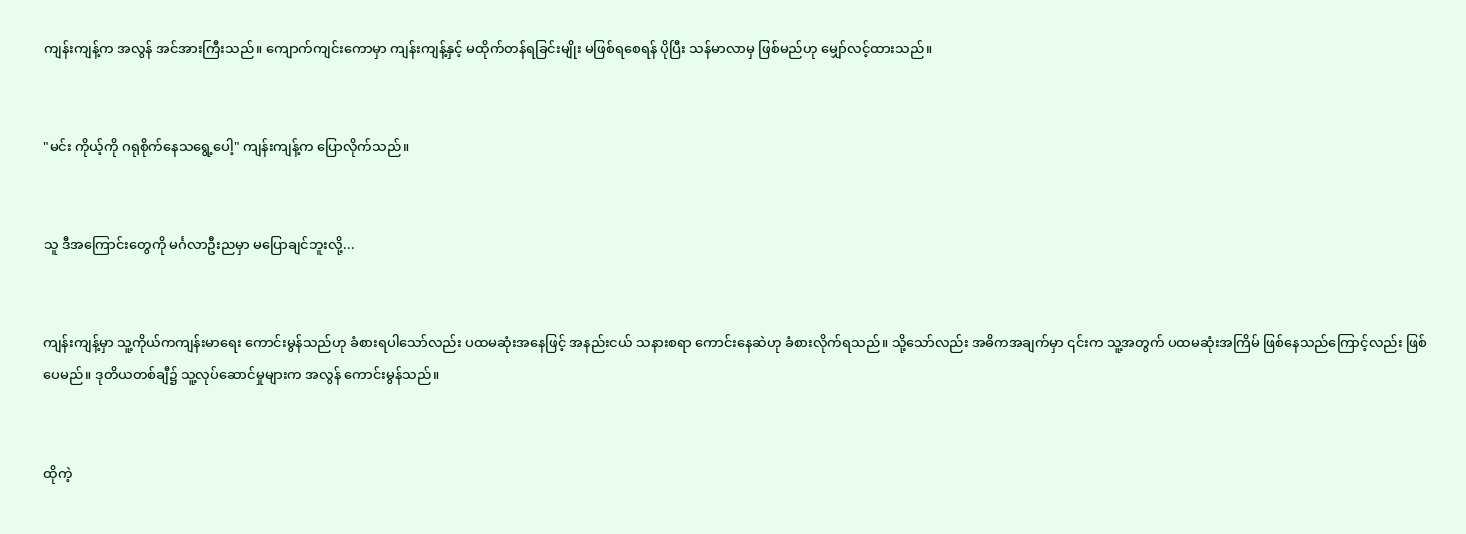ကျန်းကျန့်က အလွန် အင်အားကြီးသည်။ ကျောက်ကျင်းကောမှာ ကျန်းကျန့်နှင့် မထိုက်တန်ရခြင်းမျိုး မဖြစ်ရစေရန် ပိုပြီး သန်မာလာမှ ဖြစ်မည်ဟု မျှော်လင့်ထားသည်။


"မင်း ကိုယ့်ကို ဂရုစိုက်နေသရွေ့ပေါ့" ကျန်းကျန့်က ပြောလိုက်သည်။


သူ ဒီအကြောင်းတွေကို မင်္ဂလာဦးညမှာ မပြောချင်ဘူးလို့...


ကျန်းကျန့်မှာ သူ့ကိုယ်ကကျန်းမာရေး ကောင်းမွန်သည်ဟု ခံစားရပါသော်လည်း ပထမဆုံးအနေဖြင့် အနည်းငယ် သနားစရာ ကောင်းနေဆဲဟု ခံစားလိုက်ရသည်။ သို့သော်လည်း အဓိကအချက်မှာ ၎င်းက သူ့အတွက် ပထမဆုံးအကြိမ် ဖြစ်နေသည်ကြောင့်လည်း ဖြစ်ပေမည်။ ဒုတိယတစ်ချီ၌ သူ့လုပ်ဆောင်မှုများက အလွန် ကောင်းမွန်သည်။


ထိုကဲ့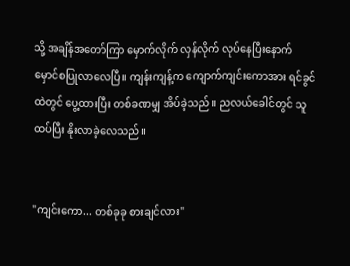သို့ အချိန်အတော်ကြာ မှောက်လိုက် လှန်လိုက် လုပ်နေပြီးနောက် မှောင်စပြုလာလေပြီ။ ကျန်းကျန့်က ကျောက်ကျင်းကောအား ရင်ခွင်ထဲတွင် ပွေ့ထားပြီး တစ်ခဏမျှ အိပ်ခဲ့သည်။ ညလယ်ခေါင်တွင် သူထပ်ပြီး နိုးလာခဲ့လေသည်။


"ကျင်းကော... တစ်ခုခု စားချင်လား"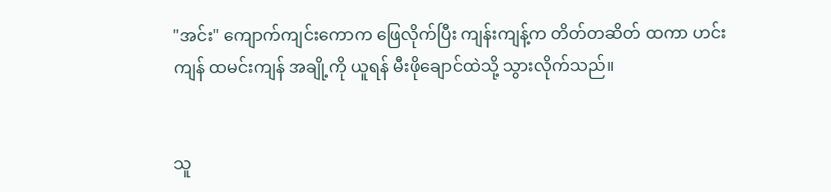"အင်း" ကျောက်ကျင်းကောက ဖြေလိုက်ပြီး ကျန်းကျန့်က တိတ်တဆိတ် ထကာ ဟင်းကျန် ထမင်းကျန် အချို့ကို ယူရန် မီးဖိုချောင်ထဲသို့ သွားလိုက်သည်။


သူ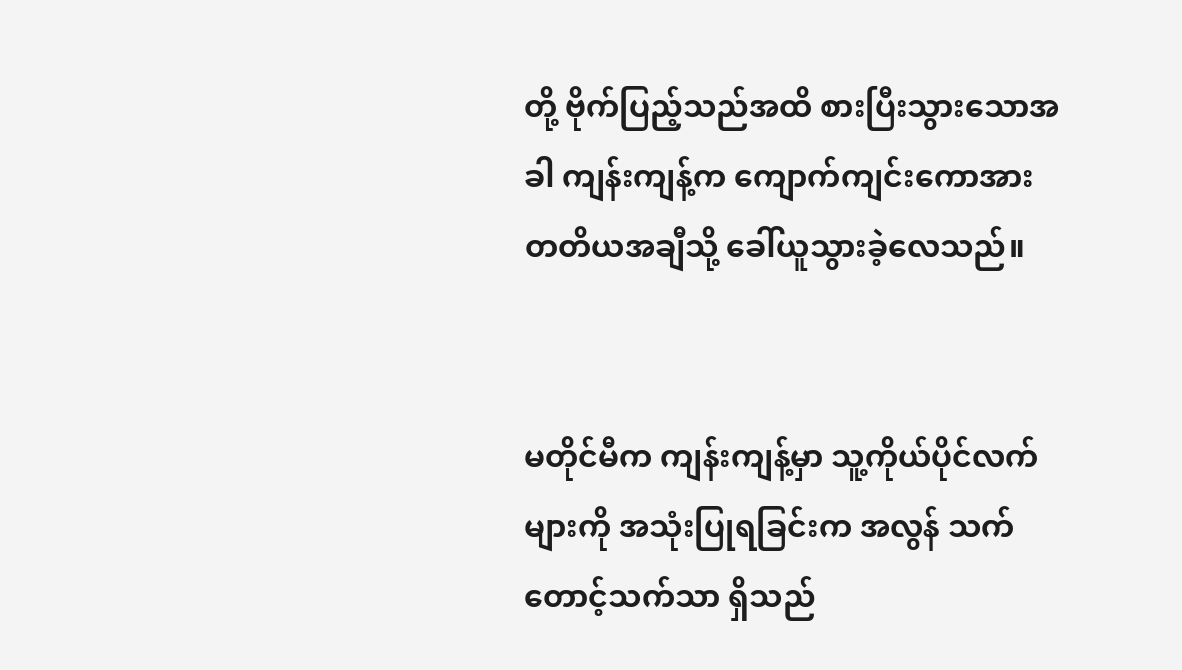တို့ ဗိုက်ပြည့်သည်အထိ စားပြီးသွားသောအခါ ကျန်းကျန့်က ကျောက်ကျင်းကောအား တတိယအချီသို့ ခေါ်ယူသွားခဲ့လေသည်။


မတိုင်မီက ကျန်းကျန့်မှာ သူ့ကိုယ်ပိုင်လက်များကို အသုံးပြုရခြင်းက အလွန် သက်တောင့်သက်သာ ရှိသည်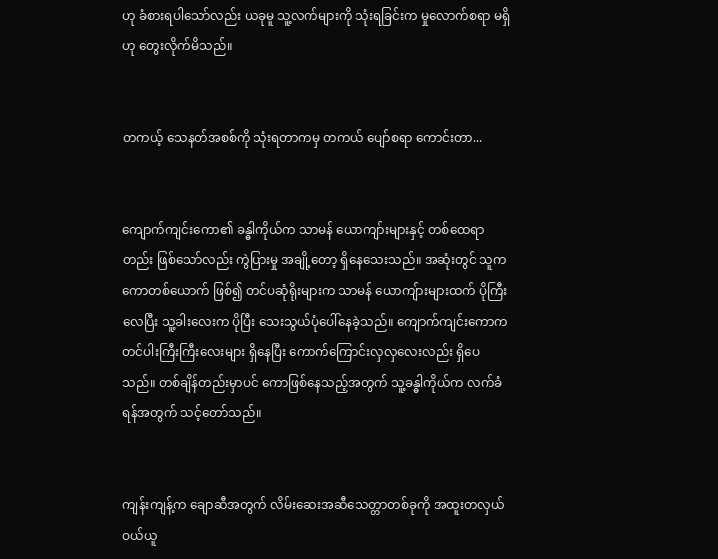ဟု ခံစားရပါသော်လည်း ယခုမူ သူ့လက်များကို သုံးရခြင်းက မှုလောက်စရာ မရှိဟု တွေးလိုက်မိသည်။


တကယ့် သေနတ်အစစ်ကို သုံးရတာကမှ တကယ် ပျော်စရာ ကောင်းတာ...


ကျောက်ကျင်းကော၏ ခန္ဓါကိုယ်က သာမန် ယောကျာ်းများနှင့် တစ်ထေရာတည်း ဖြစ်သော်လည်း ကွဲပြားမှု အချို့တော့ ရှိနေသေးသည်။ အဆုံးတွင် သူက ကောတစ်ယောက် ဖြစ်၍ တင်ပဆုံရိုးများက သာမန် ယောကျ်ားများထက် ပိုကြီးလေပြီး သူ့ခါးလေးက ပိုပြီး သေးသွယ်ပုံပေါ်နေခဲ့သည်။ ကျောက်ကျင်းကောက တင်ပါးကြီးကြီးလေးများ ရှိနေပြီး ကောက်ကြောင်းလှလှလေးလည်း ရှိပေသည်။ တစ်ချိန်တည်းမှာပင် ကောဖြစ်နေသည့်အတွက် သူ့ခန္ဓါကိုယ်က လက်ခံရန်အတွက် သင့်တော်သည်။


ကျန်းကျန့်က ချောဆီအတွက် လိမ်းဆေးအဆီသေတ္တာတစ်ခုကို အထူးတလှယ် ဝယ်ယူ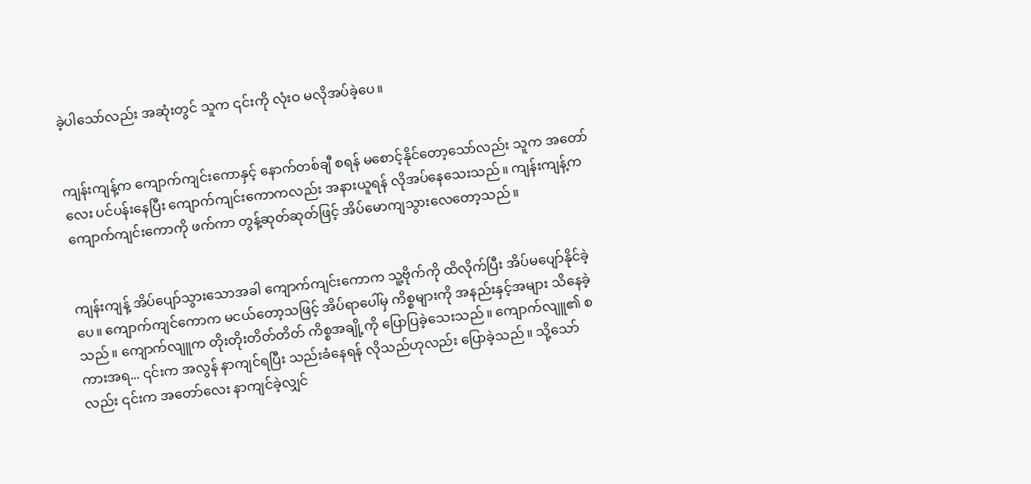ခဲ့ပါသော်လည်း အဆုံးတွင် သူက ၎င်းကို လုံးဝ မလိုအပ်ခဲ့ပေ။


ကျန်းကျန့်က ကျောက်ကျင်းကောနှင့် နောက်တစ်ချီ စရန် မစောင့်နိုင်တော့သော်လည်း သူက အတော်လေး ပင်ပန်းနေပြီး ကျောက်ကျင်းကောကလည်း အနားယူရန် လိုအပ်နေသေးသည်။ ကျန်းကျန့်က ကျောက်ကျင်းကောကို ဖက်ကာ တွန့်ဆုတ်ဆုတ်ဖြင့် အိပ်မောကျသွားလေတော့သည်။


ကျန်းကျန့် အိပ်ပျော်သွားသောအခါ ကျောက်ကျင်းကောက သူ့ဗိုက်ကို ထိလိုက်ပြီး အိပ်မပျော်နိုင်ခဲ့ပေ။ ကျောက်ကျင်ကောက မငယ်တော့သဖြင့် အိပ်ရာပေါ်မှ ကိစ္စများကို အနည်းနှင့်အများ သိနေခဲ့သည်။ ကျောက်လျူက တိုးတိုးတိတ်တိတ် ကိစ္စအချို့ကို ပြောပြခဲ့သေးသည်။ ကျောက်လျူ၏ စကားအရ... ၎င်းက အလွန် နာကျင်ရပြီး သည်းခံနေရန် လိုသည်ဟုလည်း ပြောခဲ့သည်။ သို့သော်လည်း ၎င်းက အတော်လေး နာကျင်ခဲ့လျှင်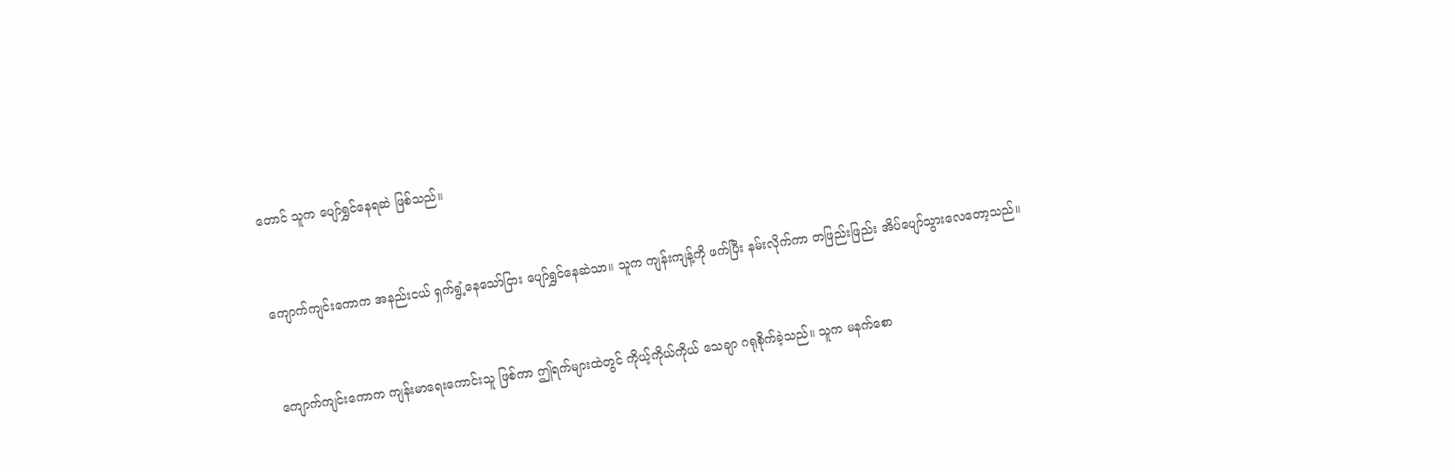တောင် သူက ပျော်ရွှင်နေရဆဲ ဖြစ်သည်။


ကျောက်ကျင်းကောက အနည်းငယ် ရှက်ရွံ့နေသော်ငြား ပျော်ရွှင်နေဆဲသာ။ သူက ကျန်းကျန့်ကို ဖက်ပြီး နမ်းလိုက်ကာ တဖြည်းဖြည်း အိပ်ပျော်သွားလေတော့သည်။


ကျောက်ကျင်းကောက ကျန်းမာရေးကောင်းသူ ဖြစ်ကာ ဤရက်များထဲတွင် ကိုယ့်ကိုယ်ကိုယ် သေချာ ဂရုစိုက်ခဲ့သည်။ သူက မနက်စော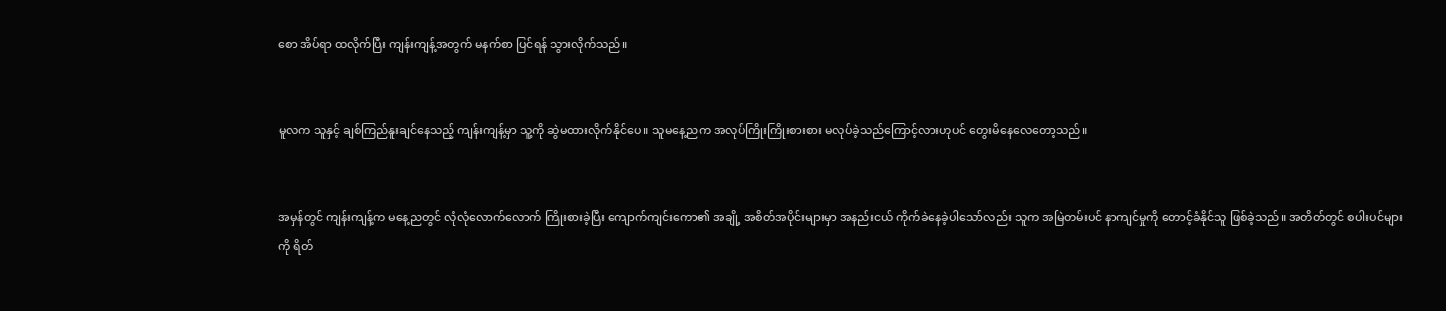စော အိပ်ရာ ထလိုက်ပြီး ကျန်းကျန့်အတွက် မနက်စာ ပြင်ရန် သွားလိုက်သည်။


မူလက သူနှင့် ချစ်ကြည်နူးချင်နေသည့် ကျန်းကျန့်မှာ သူ့ကို ဆွဲမထားလိုက်နိုင်ပေ။ သူမနေ့ညက အလုပ်ကြိုးကြိုးစားစား မလုပ်ခဲ့သည်ကြောင့်လားဟုပင် တွေးမိနေလေတော့သည်။


အမှန်တွင် ကျန်းကျန့်က မနေ့ညတွင် လုံလုံလောက်လောက် ကြိုးစားခဲ့ပြီး ကျောက်ကျင်းကော၏ အချို့ အစိတ်အပိုင်းများမှာ အနည်းငယ် ကိုက်ခဲနေခဲ့ပါသော်လည်း သူက အမြဲတမ်းပင် နာကျင်မှုကို တောင့်ခံနိုင်သူ ဖြစ်ခဲ့သည်။ အတိတ်တွင် စပါးပင်များကို ရိတ်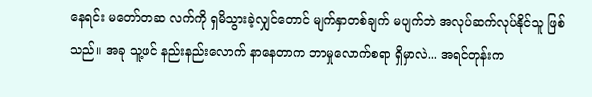နေရင်း မတော်တဆ လက်ကို ရှမိသွားခဲ့လျှင်တောင် မျက်နှာတစ်ချက် မပျက်ဘဲ အလုပ်ဆက်လုပ်နိုင်သူ ဖြစ်သည်။ အခု သူ့ဖင် နည်းနည်းလောက် နာနေတာက ဘာမှုလောက်စရာ ရှိမှာလဲ... အရင်တုန်းက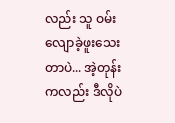လည်း သူ ဝမ်းလျောခဲ့ဖူးသေးတာပဲ... အဲ့တုန်းကလည်း ဒီလိုပဲ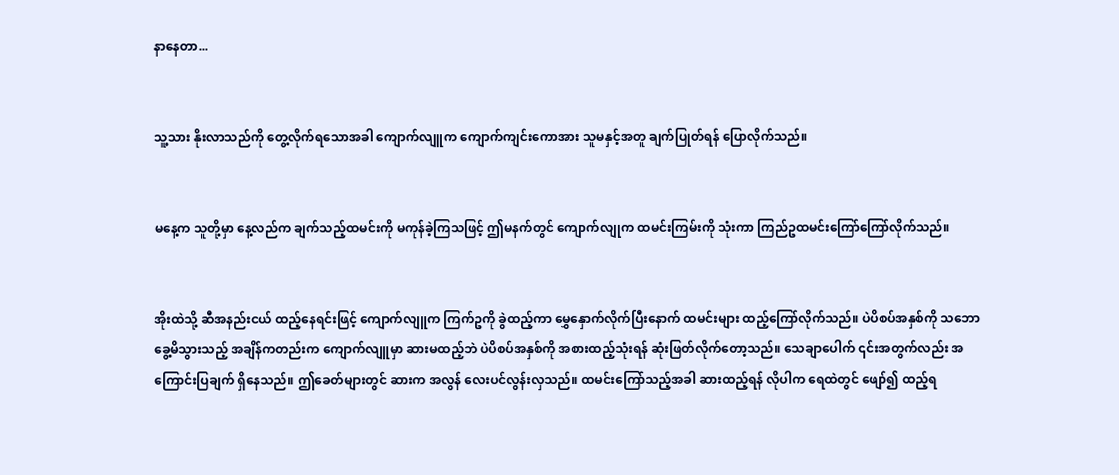နာနေတာ...


သူ့သား နိုးလာသည်ကို တွေ့လိုက်ရသောအခါ ကျောက်လျူက ကျောက်ကျင်းကောအား သူမနှင့်အတူ ချက်ပြုတ်ရန် ပြောလိုက်သည်။


မနေ့က သူတို့မှာ နေ့လည်က ချက်သည့်ထမင်းကို မကုန်ခဲ့ကြသဖြင့် ဤမနက်တွင် ကျောက်လျုက ထမင်းကြမ်းကို သုံးကာ ကြည်ဥထမင်းကြော်ကြော်လိုက်သည်။


အိုးထဲသို့ ဆီအနည်းငယ် ထည့်နေရင်းဖြင့် ကျောက်လျူက ကြက်ဥကို ခွဲထည့်ကာ မွှေနှောက်လိုက်ပြီးနောက် ထမင်းများ ထည့်ကြော်လိုက်သည်။ ပဲပိစပ်အနှစ်ကို သဘောခွေ့မိသွားသည့် အချိန်ကတည်းက ကျောက်လျူမှာ ဆားမထည့်ဘဲ ပဲပိစပ်အနှစ်ကို အစားထည့်သုံးရန် ဆုံးဖြတ်လိုက်တော့သည်။ သေချာပေါက် ၎င်းအတွက်လည်း အကြောင်းပြချက် ရှိနေသည်။ ဤခေတ်များတွင် ဆားက အလွန် လေးပင်လွန်းလှသည်။ ထမင်းကြော်သည့်အခါ ဆားထည့်ရန် လိုပါက ရေထဲတွင် ဖျော်၍ ထည့်ရ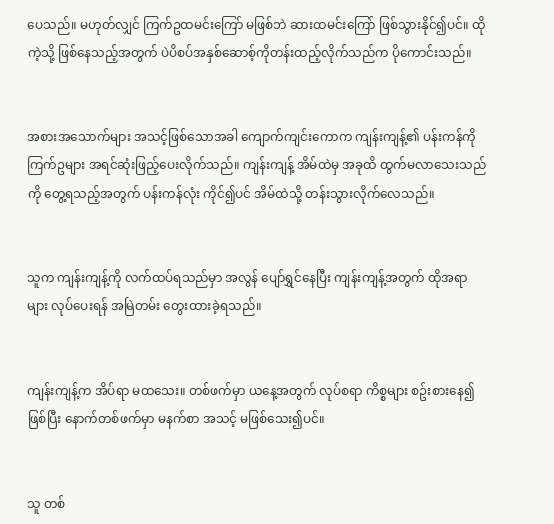ပေသည်။ မဟုတ်လျှင် ကြက်ဥထမင်းကြော် မဖြစ်ဘဲ ဆားထမင်းကြော် ဖြစ်သွားနိုင်၍ပင်။ ထိုကဲ့သို့ ဖြစ်နေသည့်အတွက် ပဲပိစပ်အနှစ်ဆောစ့်ကိုတန်းထည့်လိုက်သည်က ပိုကောင်းသည်။


အစားအသောက်များ အသင့်ဖြစ်သောအခါ ကျောက်ကျင်းကောက ကျန်းကျန့်၏ ပန်းကန်ကို ကြက်ဥများ အရင်ဆုံးဖြည့်ပေးလိုက်သည်။ ကျန်းကျန့် အိမ်ထဲမှ အခုထိ ထွက်မလာသေးသည်ကို တွေ့ရသည့်အတွက် ပန်းကန်လုံး ကိုင်၍ပင် အိမ်ထဲသို့ တန်းသွားလိုက်လေသည်။


သူက ကျန်းကျန့်ကို လက်ထပ်ရသည်မှာ အလွန် ပျော်ရွှင်နေပြီး ကျန်းကျန့်အတွက် ထိုအရာများ လုပ်ပေးရန် အမြဲတမ်း တွေးထားခဲ့ရသည်။


ကျန်းကျန့်က အိပ်ရာ မထသေး။ တစ်ဖက်မှာ ယနေ့အတွက် လုပ်စရာ ကိစ္စများ စဥ်းစားနေ၍ ဖြစ်ပြီး နောက်တစ်ဖက်မှာ မနက်စာ အသင့် မဖြစ်သေး၍ပင်။


သူ တစ်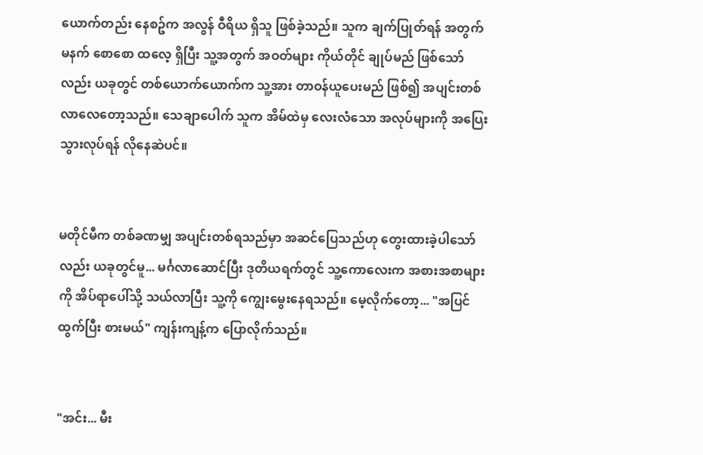ယောက်တည်း နေစဥ်က အလွန် ဝီရိယ ရှိသူ ဖြစ်ခဲ့သည်။ သူက ချက်ပြုတ်ရန် အတွက် မနက် စောစော ထလေ့ ရှိပြီး သူ့အတွက် အဝတ်များ ကိုယ်တိုင် ချုပ်မည် ဖြစ်သော်လည်း ယခုတွင် တစ်ယောက်ယောက်က သူ့အား တာဝန်ယူပေးမည် ဖြစ်၍ အပျင်းတစ်လာလေတော့သည်။ သေချာပေါက် သူက အိမ်ထဲမှ လေးလံသော အလုပ်များကို အပြေးသွားလုပ်ရန် လိုနေဆဲပင်။


မတိုင်မီက တစ်ခဏမျှ အပျင်းတစ်ရသည်မှာ အဆင်ပြေသည်ဟု တွေးထားခဲ့ပါသော်လည်း ယခုတွင်မူ... မင်္ဂလာဆောင်ပြီး ဒုတိယရက်တွင် သူ့ကောလေးက အစားအစာများကို အိပ်ရာပေါ်သို့ သယ်လာပြီး သူ့ကို ကျွေးမွေးနေရသည်။ မေ့လိုက်တော့... "အပြင်ထွက်ပြီး စားမယ်" ကျန်းကျန့်က ပြောလိုက်သည်။


"အင်း... မီး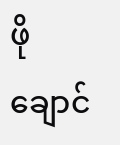ဖိုချောင်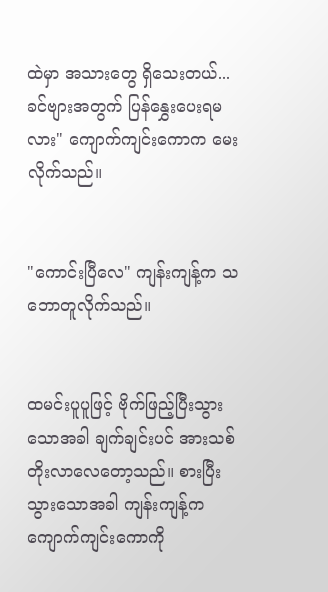ထဲမှာ အသားတွေ ရှိသေးတယ်... ခင်ဗျားအတွက် ပြန်နွှေးပေးရမလား" ကျောက်ကျင်းကောက မေးလိုက်သည်။


"ကောင်းပြီလေ" ကျန်းကျန့်က သဘောတူလိုက်သည်။


ထမင်းပူပူဖြင့် ဗိုက်ဖြည့်ပြီးသွားသောအခါ ချက်ချင်းပင် အားသစ်တိုးလာလေတော့သည်။ စားပြီးသွားသောအခါ ကျန်းကျန့်က ကျောက်ကျင်းကောကို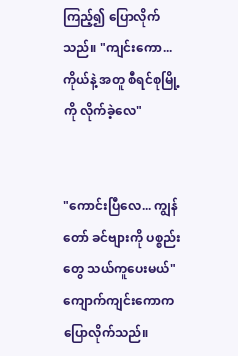ကြည့်၍ ပြောလိုက်သည်။ "ကျင်းကော... ကိုယ်နဲ့ အတူ စီရင်စုမြို့ကို လိုက်ခဲ့လေ"


"ကောင်းပြီလေ... ကျွန်တော် ခင်ဗျားကို ပစ္စည်းတွေ သယ်ကူပေးမယ်" ကျောက်ကျင်းကောက ပြောလိုက်သည်။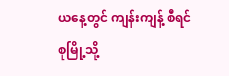ယနေ့တွင် ကျန်းကျန့် စီရင်စုမြို့သို့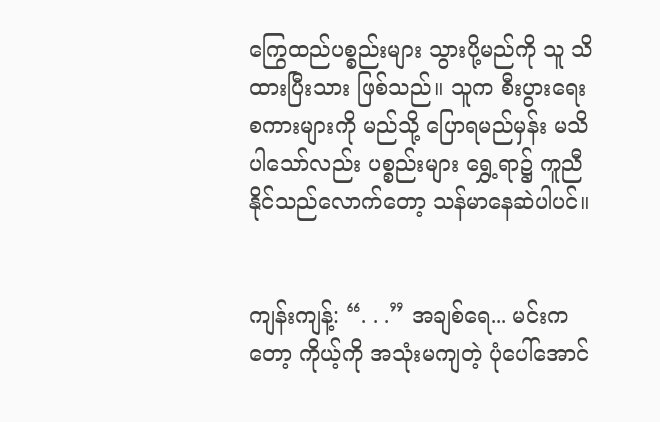ကြွေထည်ပစ္စည်းများ သွားပို့မည်ကို သူ သိထားပြီးသား ဖြစ်သည်။ သူက စီးပွားရေး စကားများကို မည်သို့ ပြောရမည်မှန်း မသိပါသော်လည်း ပစ္စည်းများ ရွှေ့ရာ၌ ကူညီနိုင်သည်လောက်တော့ သန်မာနေဆဲပါပင်။


ကျန်းကျန့်: “. . .” အချစ်ရေ... မင်းကတော့ ကိုယ့်ကို အသုံးမကျတဲ့ ပုံပေါ်အောင်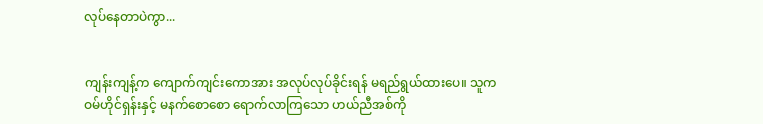လုပ်နေတာပဲကွာ...


ကျန်းကျန့်က ကျောက်ကျင်းကောအား အလုပ်လုပ်ခိုင်းရန် မရည်ရွယ်ထားပေ။ သူက ဝမ်ဟိုင်ရှန်းနှင့် မနက်စောစော ရောက်လာကြသော ဟယ်ညီအစ်ကို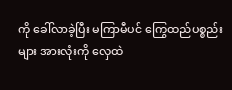ကို ခေါ်လာခဲ့ပြီး မကြာမီပင် ကြွေထည်ပစ္စည်းများ အားလုံးကို လှေထဲ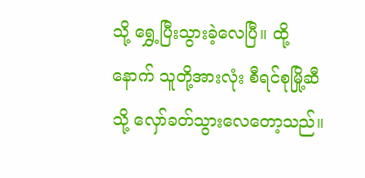သို့ ရွှေ့ပြီးသွားခဲ့လေပြီ။ ထို့နောက် သူတို့အားလုံး စီရင်စုမြို့ဆီသို့ လှော်ခတ်သွားလေတော့သည်။